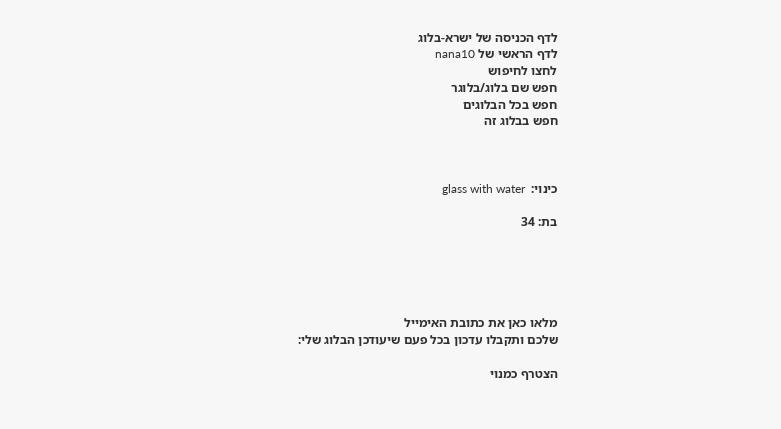לדף הכניסה של ישרא-בלוג
לדף הראשי של nana10
לחצו לחיפוש
חפש שם בלוג/בלוגר
חפש בכל הבלוגים
חפש בבלוג זה



כינוי:  glass with water

בת: 34





מלאו כאן את כתובת האימייל
שלכם ותקבלו עדכון בכל פעם שיעודכן הבלוג שלי:

הצטרף כמנוי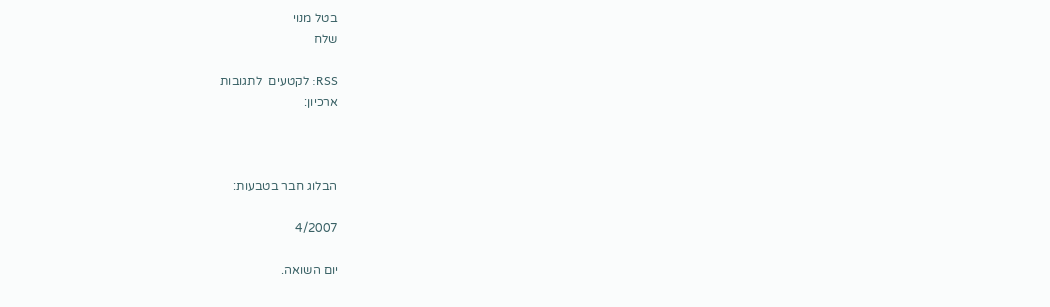בטל מנוי
שלח

RSS: לקטעים  לתגובות
ארכיון:



הבלוג חבר בטבעות:

4/2007

יום השואה.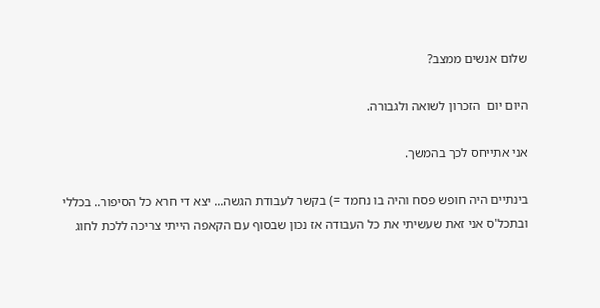שלום אנשים ממצב?

היום יום  הזכרון לשואה ולגבורה.

אני אתייחס לכך בהמשך.

בינתיים היה חופש פסח והיה בו נחמד =) בקשר לעבודת הגשה... יצא די חרא כל הסיפור.. בכללי ובתכל'ס אני זאת שעשיתי את כל העבודה אז נכון שבסוף עם הקאפה הייתי צריכה ללכת לחוג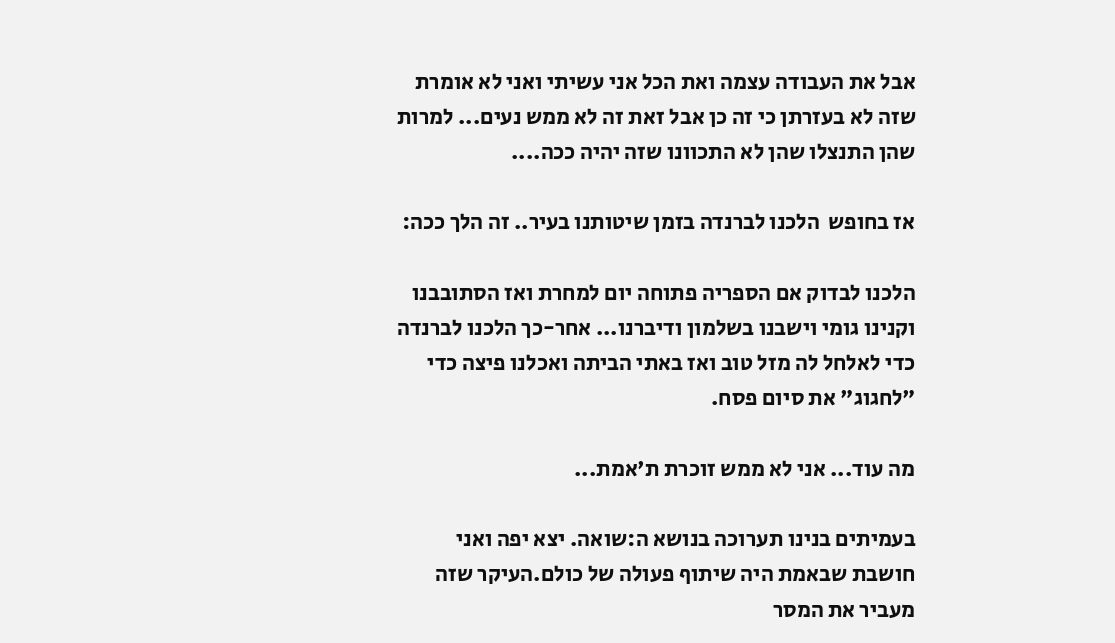אבל את העבודה עצמה ואת הכל אני עשיתי ואני לא אומרת שזה לא בעזרתן כי זה כן אבל זאת זה לא ממש נעים... למרות שהן התנצלו שהן לא התכוונו שזה יהיה ככה....

אז בחופש  הלכנו לברנדה בזמן שיטותנו בעיר.. זה הלך ככה:

הלכנו לבדוק אם הספריה פתוחה יום למחרת ואז הסתובבנו וקנינו גומי וישבנו בשלמון ודיברנו... אחר-כך הלכנו לברנדה כדי לאלחל לה מזל טוב ואז באתי הביתה ואכלנו פיצה כדי "לחגוג" את סיום פסח.

מה עוד... אני לא ממש זוכרת ת'אמת...

בעמיתים בנינו תערוכה בנושא ה:שואה. יצא יפה ואני חושבת שבאמת היה שיתוף פעולה של כולם.העיקר שזה מעביר את המסר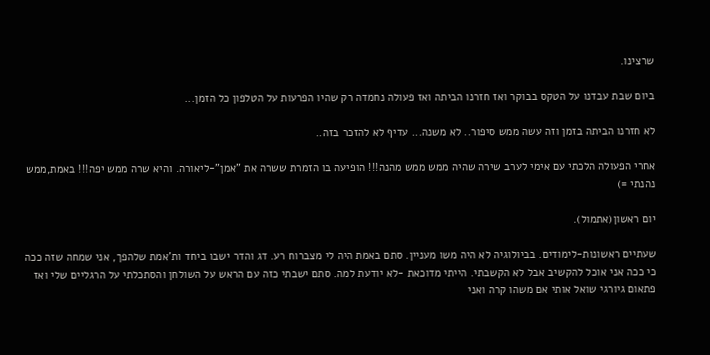שרצינו.

ביום שבת עבדנו על הטקס בבוקר ואז חזרנו הביתה ואז פעולה נחמדה רק שהיו הפרעות על הטלפון כל הזמן...

לא חזרנו הביתה בזמן וזה עשה ממש סיפור.. לא משנה... עדיף לא להזכר בזה..

אחרי הפעולה הלכתי עם אימי לערב שירה שהיה ממש ממש מהנה!!! הופיעה בו הזמרת ששרה את "אמן"-ליאורה. והיא שרה ממש יפה!!! באמת,ממש נהנתי =)

יום ראשון(אתמול).

שעתיים ראשונות-לימודים. בביולוגיה לא היה משו מעניין. סתם באמת היה לי מצברוח רע. דג והדר ישבו ביחד ות'אמת שלהפך, אני שמחה שזה ככה כי ככה אני אוכל להקשיב אבל לא הקשבתי. הייתי מדוכאת -לא יודעת למה. סתם ישבתי כזה עם הראש על השולחן והסתכלתי על הרגליים שלי ואז פתאום גיורגי שואל אותי אם משהו קרה ואני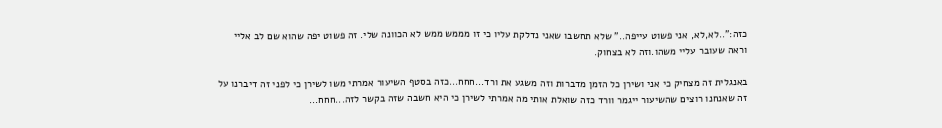כזה:"..לא,לא, אני פשוט עייפה.." שלא תחשבו שאני נדלקת עליו כי זו מממש ממש לא הכוונה שלי. זה פשוט יפה שהוא שם לב אליי וראה שעובר עליי משהו.וזה לא בצחוק.

באנגלית זה מצחיק כי אני ושירן כל הזמן מדברות וזה משגע את ורד...חחח...כזה בסטף השיעור אמרתי משו לשירן כי לפני זה דיברנו על זה שאנחנו רוצים שהשיעור ייגמר וורד כזה שואלת אותי מה אמרתי לשירן כי היא חשבה שזה בקשר לזה...חחח...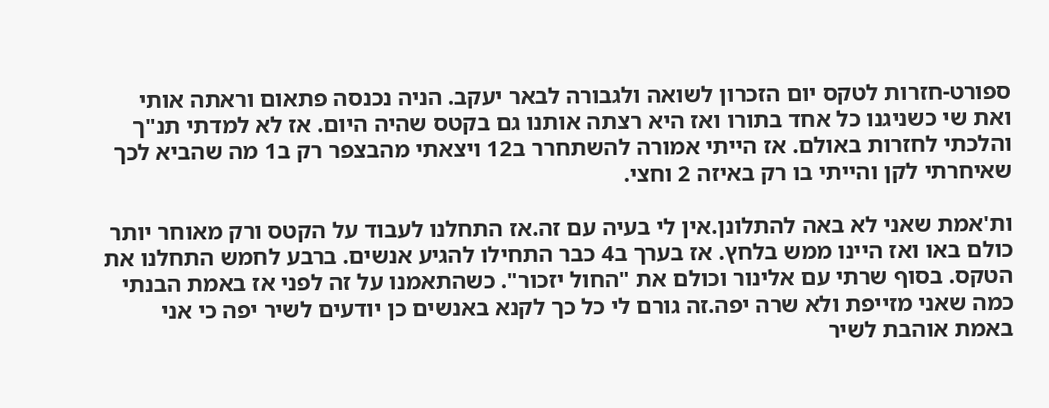ספורט-חזרות לטקס יום הזכרון לשואה ולגבורה לבאר יעקב. הניה נכנסה פתאום וראתה אותי ואת שי כשניגנו כל אחד בתורו ואז היא רצתה אותנו גם בקטס שהיה היום. אז לא למדתי תנ"ך והלכתי לחזרות באולם. אז הייתי אמורה להשתחרר ב12 ויצאתי מהבצפר רק ב1 מה שהביא לכך שאיחרתי לקן והייתי בו רק באיזה 2 וחצי.

ות'אמת שאני לא באה להתלונן.אין לי בעיה עם זה.אז התחלנו לעבוד על הקטס ורק מאוחר יותר כולם באו ואז היינו ממש בלחץ. אז בערך ב4 כבר התחילו להגיע אנשים. ברבע לחמש התחלנו את הטקס. בסוף שרתי עם אלינור וכולם את "החול יזכור". כשהתאמנו על זה לפני אז באמת הבנתי כמה שאני מזייפת ולא שרה יפה.זה גורם לי כל כך לקנא באנשים כן יודעים לשיר יפה כי אני באמת אוהבת לשיר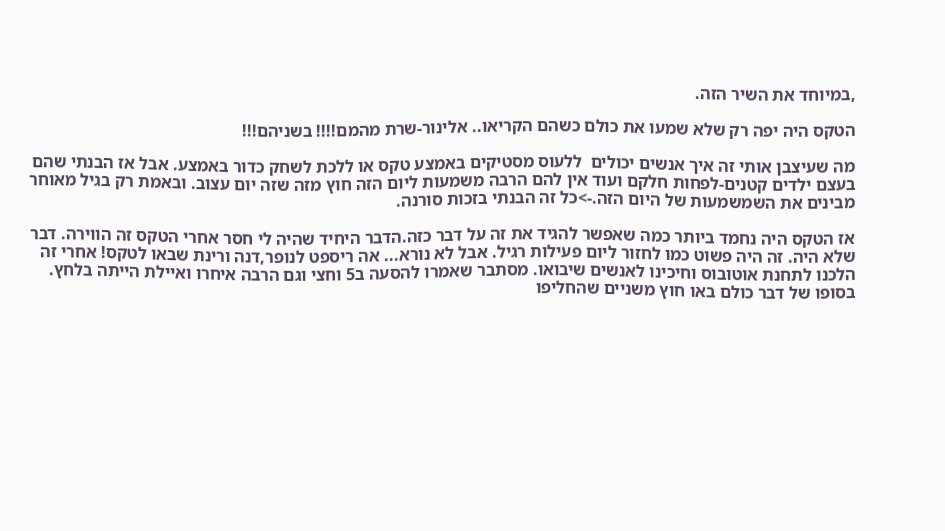,במיוחד את השיר הזה.

הטקס היה יפה רק שלא שמעו את כולם כשהם הקריאו.. אלינור-שרת מהמם!!!! בשניהם!!!

מה שעיצבן אותי זה איך אנשים יכולים  ללעוס מסטיקים באמצע טקס או ללכת לשחק כדור באמצע. אבל אז הבנתי שהם בעצם ילדים קטנים-לפחות חלקם ועוד אין להם הרבה משמעות ליום הזה חוץ מזה שזה יום עצוב. ובאמת רק בגיל מאוחר מבינים את השמשמעות של היום הזה.->כל זה הבנתי בזכות סורנה.

אז הטקס היה נחמד ביותר כמה שאפשר להגיד את זה על דבר כזה.הדבר היחיד שהיה לי חסר אחרי הטקס זה הווירה. דבר שלא היה. זה היה פשוט כמו לחזור ליום פעילות רגיל. אבל לא נורא... אה ריספט לנופר,דנה ורינת שבאו לטקס! אחרי זה הלכנו לתחנת אוטובוס וחיכינו לאנשים שיבואו. מסתבר שאמרו להסעה ב5 וחצי וגם הרבה איחרו ואיילת הייתה בלחץ. בסופו של דבר כולם באו חוץ משניים שהחליפו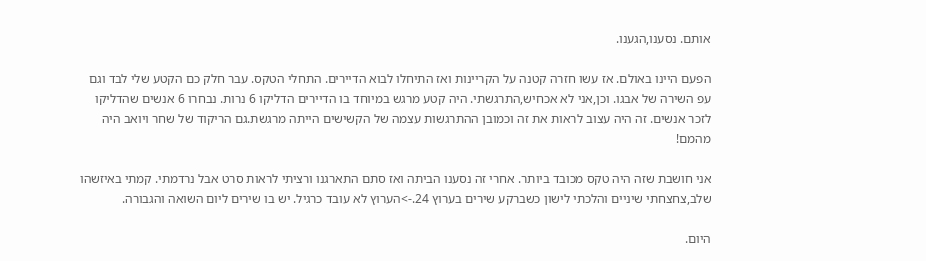אותם. נסענו,הגענו.

הפעם היינו באולם. אז עשו חזרה קטנה על הקריינות ואז התיחלו לבוא הדיירים. התחלי הטקס. עבר חלק כם הקטע שלי לבד וגם עפ השירה של אבגו. וכן,אני לא אכחיש,התרגשתי. היה קטע מרגש במיוחד בו הדיירים הדליקו 6 נרות. נבחרו 6 אנשים שהדליקו לזכר אנשים. זה היה עצוב לראות את זה וכמובן ההתרגשות עצמה של הקשישים הייתה מרגשת.גם הריקוד של שחר ויואב היה מהמם!

אני חושבת שזה היה טקס מכובד ביותר. אחרי זה נסענו הביתה ואז סתם התארגנו ורציתי לראות סרט אבל נרדמתי. קמתי באיזשהו שלב,צחצחתי שיניים והלכתי לישון כשברקע שירים בערוץ 24.->הערוץ לא עובד כרגיל. יש בו שירים ליום השואה והגבורה.

היום.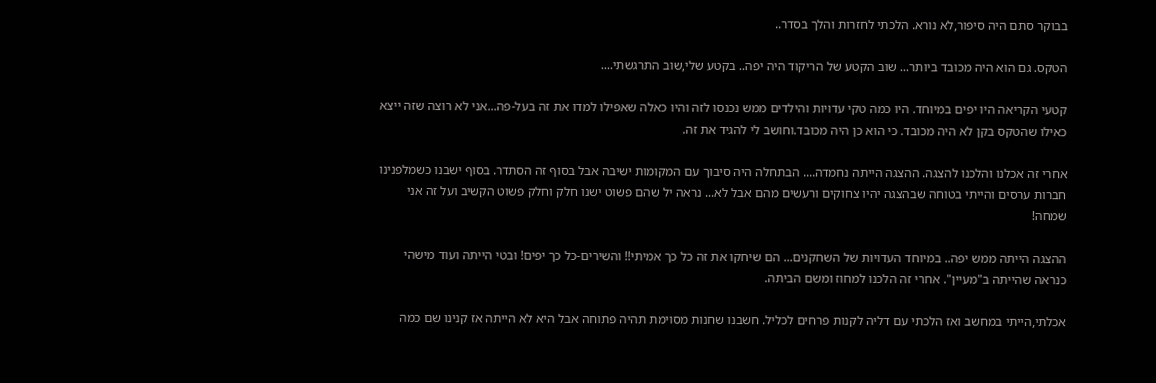בבוקר סתם היה סיפור,לא נורא. הלכתי לחזרות והלך בסדר..

הטקס. גם הוא היה מכובד ביותר... שוב הקטע של הריקוד היה יפה.. בקטע שלי,שוב התרגשתי....

קטעי הקריאה היו יפים במיוחד. היו כמה טקי עדויות והילדים ממש נכנסו לזה והיו כאלה שאפילו למדו את זה בעל-פה...אני לא רוצה שזה ייצא כאילו שהטקס בקן לא היה מכובד. כי הוא כן היה מכובד.וחושב לי להגיד את זה.

אחרי זה אכלנו והלכנו להצגה. ההצגה הייתה נחמדה.... הבתחלה היה סיבוך עם המקומות ישיבה אבל בסוף זה הסתדר. בסוף ישבנו כשמלפנינו חברות ערסים והייתי בטוחה שבהצגה יהיו צחוקים ורעשים מהם אבל לא... נראה יל שהם פשוט ישנו חלק וחלק פשוט הקשיב ועל זה אני שמחה!

ההצגה הייתה ממש יפה.. במיוחד העדויות של השחקנים... הם שיחקו את זה כל כך אמיתי!! והשירים-כל כך יפים! ובטי הייתה ועוד מישהי כנראה שהייתה ב"מעיין". אחרי זה הלכנו למחוז ומשם הביתה.

אכלתי,הייתי במחשב ואז הלכתי עם דליה לקנות פרחים לכליל. חשבנו שחנות מסוימת תהיה פתוחה אבל היא לא הייתה אז קנינו שם כמה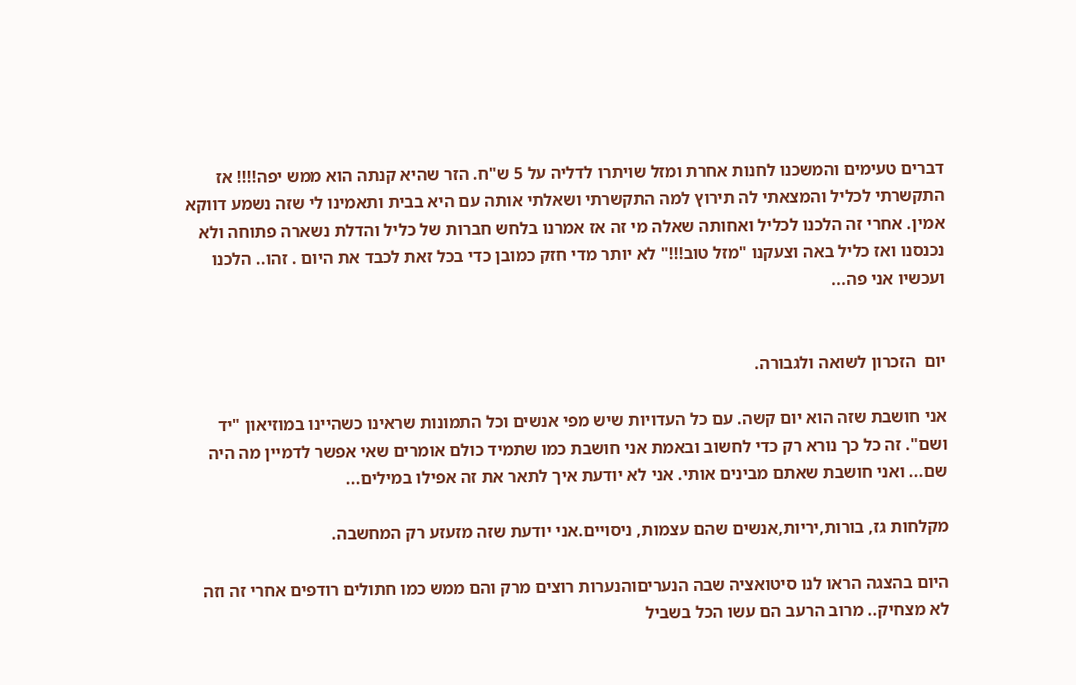דברים טעימים והמשכנו לחנות אחרת ומזל שויתרו לדליה על 5 ש"ח. הזר שהיא קנתה הוא ממש יפה!!!! אז התקשרתי לכליל והמצאתי לה תירוץ למה התקשרתי ושאלתי אותה עם היא בבית ותאמינו לי שזה נשמע דווקא אמין. אחרי זה הלכנו לכליל ואחותה שאלה מי זה אז אמרנו בלחש חברות של כליל והדלת נשארה פתוחה ולא נכנסנו ואז כליל באה וצעקנו "מזל טוב!!!" לא יותר מדי חזק כמובן כדי בכל זאת לכבד את היום . זהו.. הלכנו ועכשיו אני פה...


יום  הזכרון לשואה ולגבורה.

אני חושבת שזה הוא יום קשה. עם כל העדויות שיש מפי אנשים וכל התמונות שראינו כשהיינו במוזיאון "יד ושם". זה כל כך נורא רק כדי לחשוב ובאמת אני חושבת כמו שתמיד כולם אומרים שאי אפשר לדמיין מה היה שם... ואני חושבת שאתם מבינים אותי. אני לא יודעת איך לתאר את זה אפילו במילים...

מקלחות גז, בורות,יריות,אנשים שהם עצמות, ניסויים.אני יודעת שזה מזעזע רק המחשבה.

היום בהצגה הראו לנו סיטואציה שבה הנעריםוהנערות רוצים מרק והם ממש כמו חתולים רודפים אחרי זה וזה לא מצחיק.. מרוב הרעב הם עשו הכל בשביל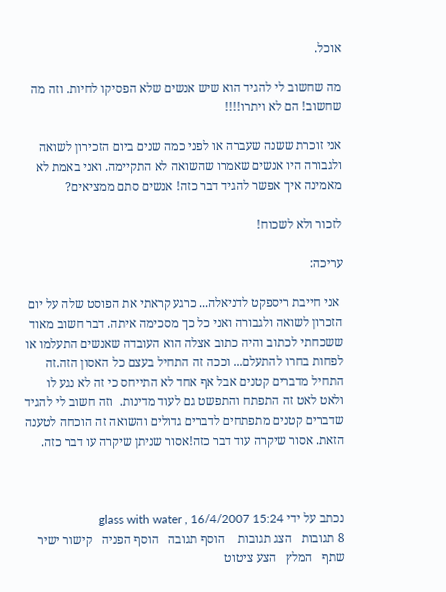אוכל.

מה שחשוב לי להגיד הוא שיש אנשים שלא הפסיקו לחיות. וזה מה שחשוב! הם לא ויתרו!!!!

אני זוכרת ששנה שעברה או לפני כמה שנים ביום הזכירון לשואה ולגבורה היו אנשים שאמרו שהשואה לא התקיימה. ואני באמת לא מאמינה איך אפשר להגיד דבר כזה! אנשים סתם ממציאים?

לזכור ולא לשכוח!

עריכה:

 אני חייבת ריספקט לדניאלה... כרגע קראתי את הפוסט שלה על יום הזכרון לשואה ולגבורה ואני כל כך מסכימה איתה. דבר חשוב מאוד ששכחתי לכתוב והיה כתוב אצלה הוא העובדה שאנשים התעלמו או לפחות בחרו להתעלם... וככה זה התחיל בעצם כל האסון הזה.זה התחיל מדברים קטנים אבל אף אחד לא התייחס כי זה לא נגע לו ולאט לאט זה התפתח והתפשט גם לעוד מדינות.  וזה חשוב לי להגיד שדברים קטנים מתפתחים לדברים גדולים והשואה זה הוכחה לטענה הזאת. אסור שיקרה עוד דבר כזה!אסור שניתן שיקרה עו דבר כזה.



נכתב על ידי glass with water , 16/4/2007 15:24
8 תגובות   הצג תגובות    הוסף תגובה   הוסף הפניה   קישור ישיר   שתף   המלץ   הצע ציטוט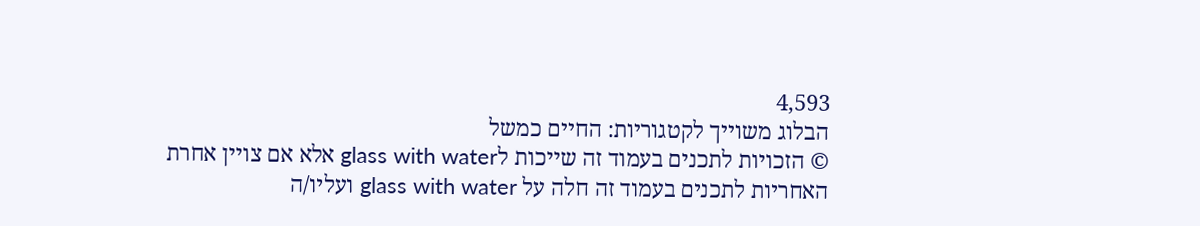4,593
הבלוג משוייך לקטגוריות: החיים כמשל
© הזכויות לתכנים בעמוד זה שייכות לglass with water אלא אם צויין אחרת
האחריות לתכנים בעמוד זה חלה על glass with water ועליו/ה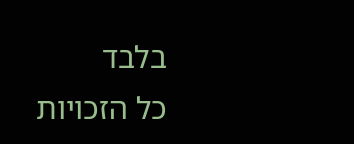בלבד
כל הזכויות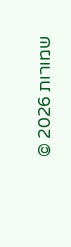שמורות 2026 ©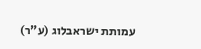עמותת ישראבלוג (ע"ר)